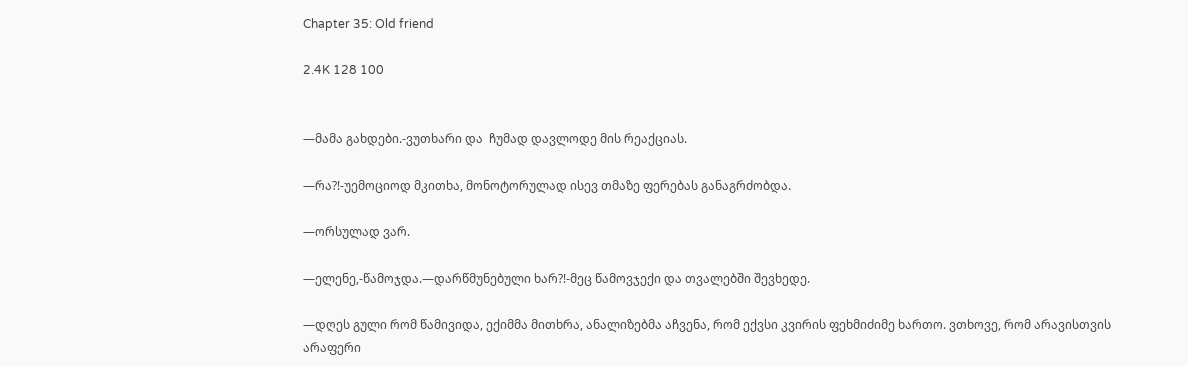Chapter 35: Old friend

2.4K 128 100


—მამა გახდები.-ვუთხარი და  ჩუმად დავლოდე მის რეაქციას.

—რა?!-უემოციოდ მკითხა, მონოტორულად ისევ თმაზე ფერებას განაგრძობდა.

—ორსულად ვარ.

—ელენე,-წამოჯდა.—დარწმუნებული ხარ?!-მეც წამოვჯექი და თვალებში შევხედე.

—დღეს გული რომ წამივიდა, ექიმმა მითხრა, ანალიზებმა აჩვენა, რომ ექვსი კვირის ფეხმიძიმე ხართო. ვთხოვე, რომ არავისთვის არაფერი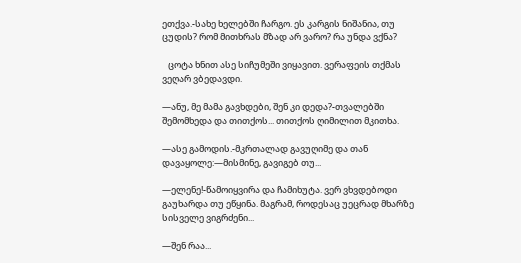ეთქვა.-სახე ხელებში ჩარგო. ეს კარგის ნიშანია, თუ ცუდის? რომ მითხრას მზად არ ვარო? რა უნდა ვქნა?

   ცოტა ხნით ასე სიჩუმეში ვიყავით. ვერაფეის თქმას ვეღარ ვბედავდი.

—ანუ, მე მამა გავხდები, შენ კი დედა?-თვალებში შემომხედა და თითქოს... თითქოს ღიმილით მკითხა.

—ასე გამოდის.-მკრთალად გავუღიმე და თან დავაყოლე:—მისმინე, გავიგებ თუ...

—ელენე!-წამოიყვირა და ჩამიხუტა. ვერ ვხვდებოდი გაუხარდა თუ ეწყინა. მაგრამ, როდესაც უეცრად მხარზე სისველე ვიგრძენი...

—შენ რაა...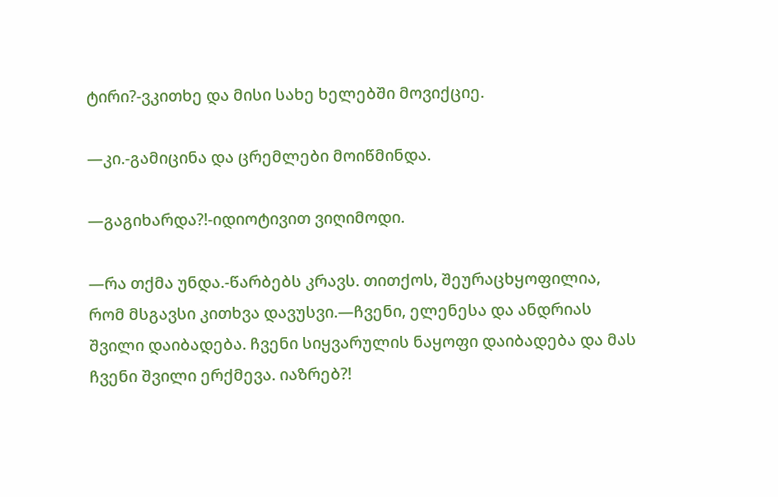ტირი?-ვკითხე და მისი სახე ხელებში მოვიქციე.

—კი.-გამიცინა და ცრემლები მოიწმინდა.

—გაგიხარდა?!-იდიოტივით ვიღიმოდი.

—რა თქმა უნდა.-წარბებს კრავს. თითქოს, შეურაცხყოფილია, რომ მსგავსი კითხვა დავუსვი.—ჩვენი, ელენესა და ანდრიას შვილი დაიბადება. ჩვენი სიყვარულის ნაყოფი დაიბადება და მას ჩვენი შვილი ერქმევა. იაზრებ?!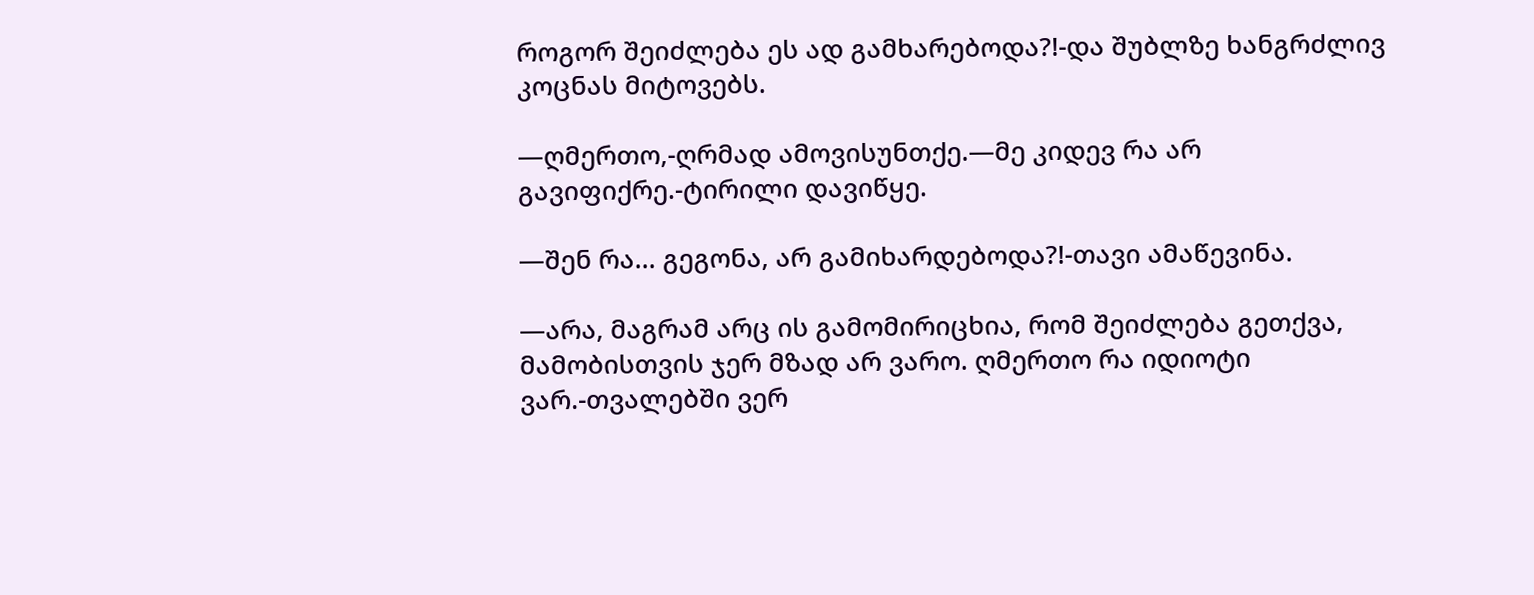როგორ შეიძლება ეს ად გამხარებოდა?!-და შუბლზე ხანგრძლივ კოცნას მიტოვებს.

—ღმერთო,-ღრმად ამოვისუნთქე.—მე კიდევ რა არ გავიფიქრე.-ტირილი დავიწყე.

—შენ რა... გეგონა, არ გამიხარდებოდა?!-თავი ამაწევინა.

—არა, მაგრამ არც ის გამომირიცხია, რომ შეიძლება გეთქვა, მამობისთვის ჯერ მზად არ ვარო. ღმერთო რა იდიოტი ვარ.-თვალებში ვერ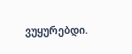ვუყურებდი.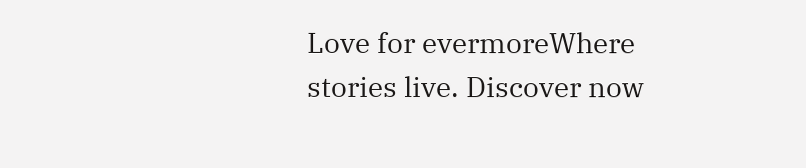Love for evermoreWhere stories live. Discover now